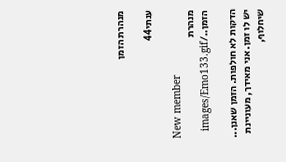מנהרת הזמן

ענתי44

New member
מנהרת הזמן../images/Emo133.gif

הדקות לא חולפות. הזמן שאנן... יש לו זמן. אני מאידך, מעוניינת שיחלוף,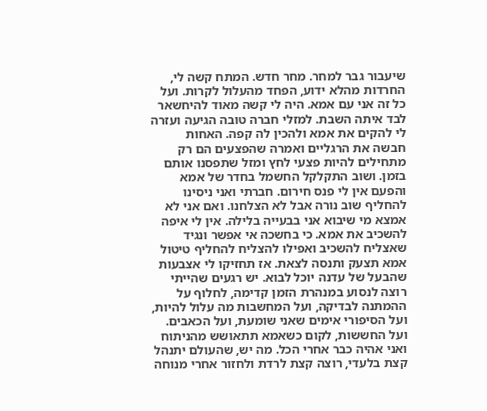שיעבור גבר למחר. מחר חדש. המתח קשה לי, החרדות מהלא ידוע, הפחד מהעלול לקרות. ועל כל זה אני עם אמא. היה לי קשה מאוד להיחשאר לבד איתה השבת. למזלי חברה טובה הגיעה ועזרה לי להקים את אמא ולהכין לה קפה. האחות חבשה את הרגליים ואמרה שהפצעים הם רק מתחילים להיות פצעי לחץ ומזל שתפסנו אותם בזמן. ושוב התקלקל החשמל בחדר של אמא והפעם אין לי פנס חירום. חברתי ואני ניסינו להחליף שוב נורה אבל לא הצלחנו. ואם אני לא אמצא מי שיבוא אני בבעייה בלילה. אין לי איפה להשכיב את אמא. כי בחשכה אי אפשר ונגיד שאצליח להשכיב ואפילו להצליח להחליף טיטול אמא תצעק ותנסה לצאת. אז תחזיקו לי אצבעות שהבעל של עדנה יוכל לבוא. יש רגעים שהייתי רוצה לנסוע במנהרת הזמן קדימה, לחלוף על ההמתנה לבדיקה, ועל המחשבות מה עלול להיות, ועל הסיפורי אימים שאני שומעת, ועל הכאבים. ועל החששות, לקום כשאמא תתאושש מהניתוח ואני אהיה כבר אחרי הכל. מה יש, שהעולם יתנהל קצת בלעדי, רוצה קצת לרדת ולחזור אחרי מנוחה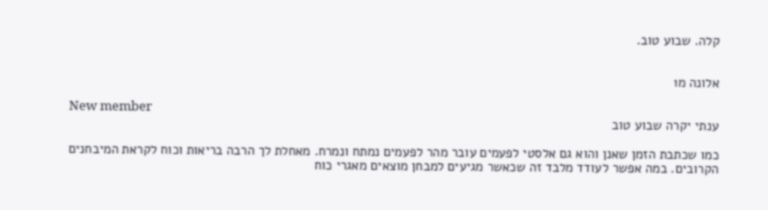קלה. שבוע טוב.


אלונה מ1

New member
ענתי יקרה שבוע טוב

כמו שכתבת הזמן שאנן והוא גם אלסטי לפעמים עובר מהר לפעמים נמתח ונמרח. מאחלת לך הרבה בריאות וכוח לקראת המיבחנים הקרובים. במה אפשר לעודד מלבד זה שכאשר מגיעים למבחן מוצאים מאגרי כוח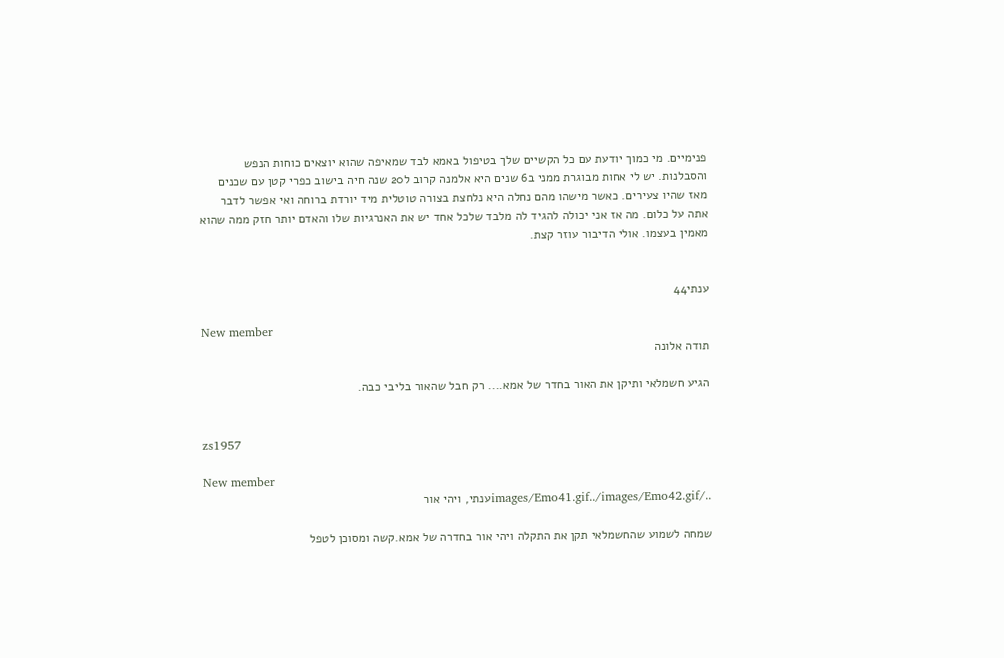פנימיים. מי כמוך יודעת עם כל הקשיים שלך בטיפול באמא לבד שמאיפה שהוא יוצאים כוחות הנפש והסבלנות. יש לי אחות מבוגרת ממני ב6 שנים היא אלמנה קרוב ל20 שנה חיה בישוב כפרי קטן עם שכנים מאז שהיו צעירים. כאשר מישהו מהם נחלה היא נלחצת בצורה טוטלית מיד יורדת ברוחה ואי אפשר לדבר אתה על כלום. מה אז אני יכולה להגיד לה מלבד שלכל אחד יש את האנרגיות שלו והאדם יותר חזק ממה שהוא מאמין בעצמו. אולי הדיבור עוזר קצת.


ענתי44

New member
תודה אלונה

הגיע חשמלאי ותיקן את האור בחדר של אמא.... רק חבל שהאור בליבי כבה.


zs1957

New member
../images/Emo41.gif../images/Emo42.gifענתי, ויהי אור

שמחה לשמוע שהחשמלאי תקן את התקלה ויהי אור בחדרה של אמא.קשה ומסוכן לטפל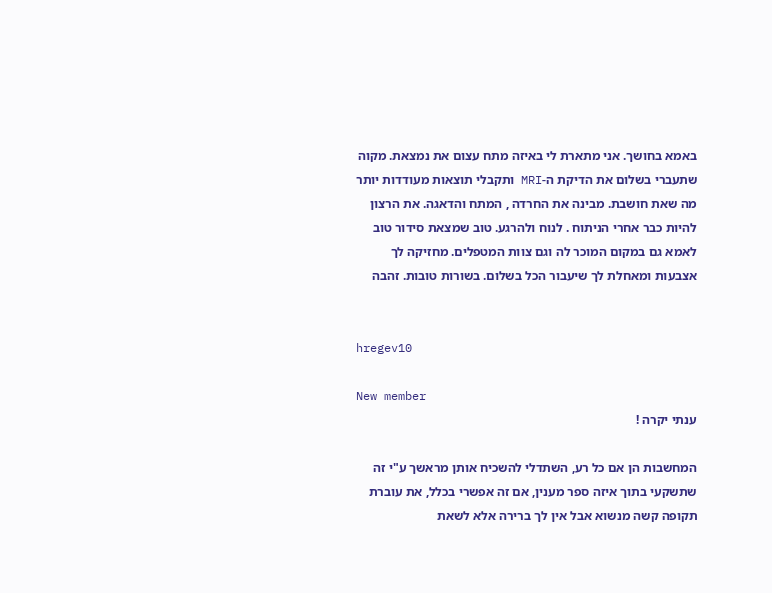באמא בחושך. אני מתארת לי באיזה מתח עצום את נמצאת. מקוה שתעברי בשלום את הדיקת ה-MRI ותקבלי תוצאות מעודדות יותר מה שאת חושבת. מבינה את החרדה , המתח והדאגה. את הרצון להיות כבר אחרי הניתוח . לנוח ולהרגע. טוב שמצאת סידור טוב לאמא גם במקום המוכר לה וגם צוות המטפלים. מחזיקה לך אצבעות ומאחלת לך שיעבור הכל בשלום. בשורות טובות. זהבה


hregev10

New member
ענתי יקרה !

המחשבות הן אם כל רע, השתדלי להשכיח אותן מראשך ע"י זה שתשקעי בתוך איזה ספר מענין, אם זה אפשרי בכלל, את עוברת תקופה קשה מנשוא אבל אין לך ברירה אלא לשאת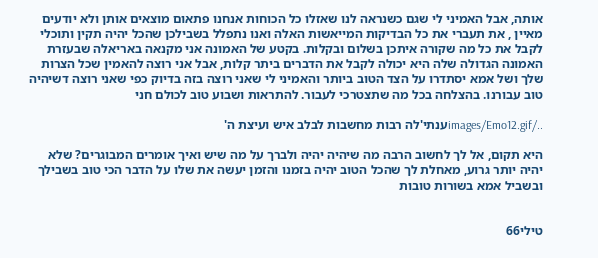אותה, אבל האמיני לי שגם כשנראה לנו שאזלו כל הכוחות אנחנו פתאום מוצאים אותן ולא יודעים מאיין , את תעברי את כל הבדיקות המייאשות האלה ואנו נתפלל בשבילכן שהכל יהיה תקין ותוכלי לקבל את כל מה שקורה איתכן בשלום ובקלות. בקטע של האמונה אני מקנאה באריאלה שבעזרת האמונה הגדולה שלה היא יכולה לקבל את הדברים ביתר קלות, אבל אני רוצה להאמין שכל הצרות שלך ושל אמא יסתדרו על הצד הטוב ביותר והאמיני לי שאני רוצה בזה בדיוק כפי שאני רוצה דשיהיה טוב עבורנו. בהצלחה בכל מה שתצטרכי לעבור. להתראות ושבוע טוב לכולם חני

../images/Emo12.gifענתי'לה רבות מחשבות לבלב איש ועיצת ה'

היא תקום, אל לך לחשוב הרבה מה שיהיה יהיה ולברך על מה שיש ואיך אומרים המבוגרים? שלא יהיה יותר גרוע, מאחלת לך שהכל הטוב יהיה בזמנו והזמן יעשה את שלו על הדבר הכי טוב בשבילך ובשביל אמא בשורות טובות


טילי66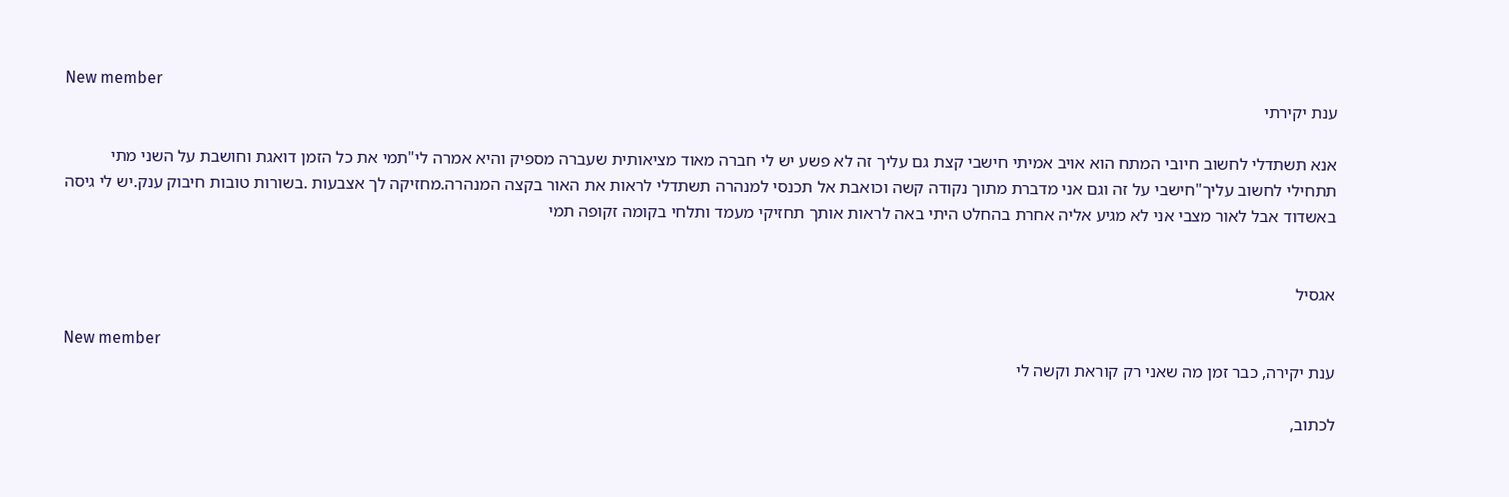New member
ענת יקירתי

אנא תשתדלי לחשוב חיובי המתח הוא אויב אמיתי חישבי קצת גם עליך זה לא פשע יש לי חברה מאוד מציאותית שעברה מספיק והיא אמרה לי"תמי את כל הזמן דואגת וחושבת על השני מתי תתחילי לחשוב עליך"חישבי על זה וגם אני מדברת מתוך נקודה קשה וכואבת אל תכנסי למנהרה תשתדלי לראות את האור בקצה המנהרה.מחזיקה לך אצבעות .בשורות טובות חיבוק ענק.יש לי גיסה באשדוד אבל לאור מצבי אני לא מגיע אליה אחרת בהחלט היתי באה לראות אותך תחזיקי מעמד ותלחי בקומה זקופה תמי


אגסיל

New member
ענת יקירה, כבר זמן מה שאני רק קוראת וקשה לי

לכתוב,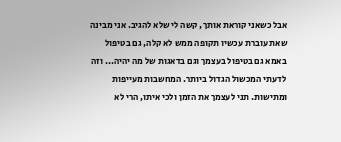אבל כשאני קוראת אותך, קשה לי שלא להגיב. אני מבינה שאת עוברת עכשיו תקופה ממש לא קלה, גם בטיפול באמא גם בטיפול בעצמך וגם בדאגות של מה יהיה... וזה לדעתי המכשול הגדול ביותר. המחשבות מעייפות ומתישות. תני לעצמך את הזמן ולכי איתו, הרי לא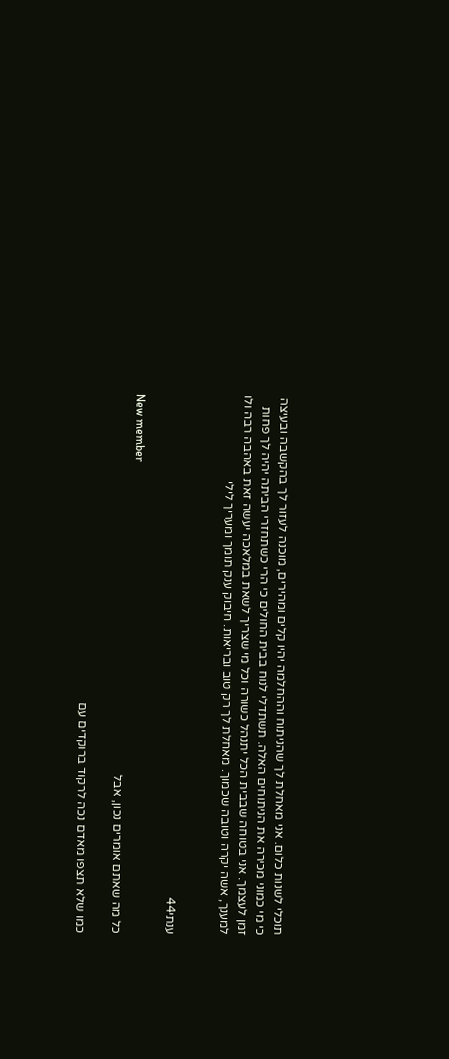תוכלי לשנות כלום. אני מאחלת לך שהניתוח וההחלמה יהיו קלים ומהירים, מוכנה לעזור לך בהקשבה ובעיצה כי מי כמוני מכירה את הניתוחים האלה. תשתדלי לנוח בבית החולים כי הרי כשתחזרי הביתה יהיה לך פחות זמן לעצמך. אני בטוחה שבבית הכל יתנהל כשורה וכל מי שצריך לשאת במלאכה יעשה זאת באהבה רבה ולו למענך, אשה יקרה וטובה שכמוך. מאחלת לך רק טוב ובריאות. חיבוק ענק תומך ומעריך לילי


ענתי44

New member
כל מה שאתם אומרים נכון, אבל

כמו שלא תצפו מאדם נכה לרקוד ברוקדים עם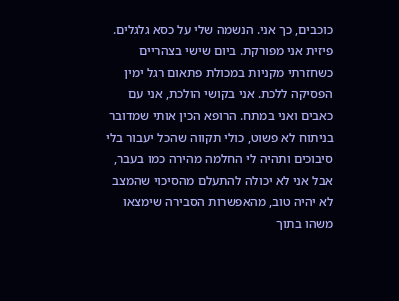כוכבים, כך אני. הנשמה שלי על כסא גלגלים. פיזית אני מפורקת. ביום שישי בצהריים כשחזרתי מקניות במכולת פתאום רגל ימין הפסיקה ללכת. אני בקושי הולכת, אני עם כאבים ואני במתח. הרופא הכין אותי שמדובר בניתוח לא פשוט, כולי תקווה שהכל יעבור בלי סיבוכים ותהיה לי החלמה מהירה כמו בעבר, אבל אני לא יכולה להתעלם מהסיכוי שהמצב לא יהיה טוב, מהאפשרות הסבירה שימצאו משהו בתוך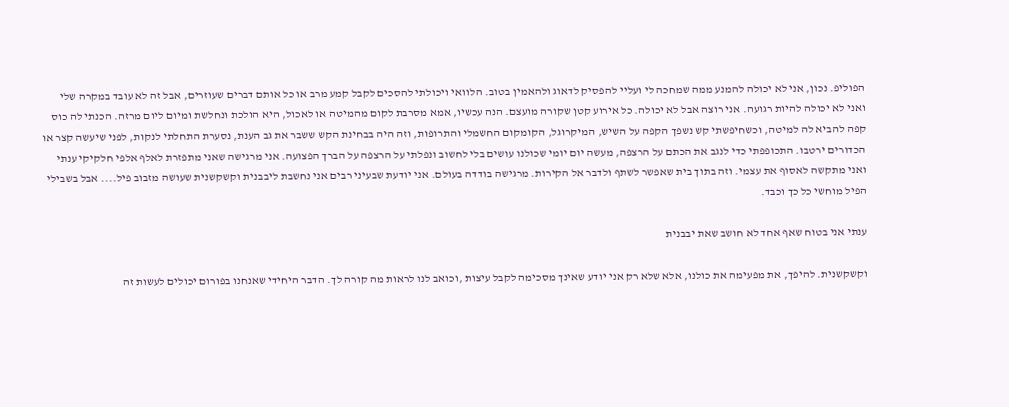הפוליפ. נכון, אני לא יכולה להמנע ממה שמחכה לי ועליי להפסיק לדאוג ולהאמין בטוב. הלוואי ויכולתי להסכים לקבל קמע מרב או כל אותם דברים שעוזרים, אבל זה לא עובד במקרה שלי ואני לא יכולה להיות רגועה. אני רוצה אבל לא יכולה. כל אירוע קטן שקורה מועצם. הנה עכשיו, אמא מסרבת לקום מהמיטה או לאכול, היא הולכת ונחלשת ומיום ליום מרזה. הכנתי לה כוס קפה להביא לה למיטה, וכשחיפשתי קש נשפך הקפה על השיש, המיקרוגל, הקומקום החשמלי והתרופות, וזה היה בבחינת הקש ששבר את גב הענת, נסערת התחלתי לנקות, לפני שיעשה קצר או הכדורים ירטבו. התכופפתי כדי לנגב את הכתם על הרצפה, מעשה יום יומי שכולנו עושים בלי לחשוב ונפלתי על הרצפה על הברך הפצועה. אני מרגישה שאני מתפזרת לאלף אלפי חלקיקי ענתי ואני מתקשה לאסוף את עצמי. וזה בתוך בית שאפשר לשתף ולדבר אל הקירות. מרגישה בודדה בעולם. אני יודעת שבעיני רבים אני נחשבת ליבבנית וקשקשנית שעושה מזבוב פיל.... אבל בשבילי הפיל מוחשי כל כך וכבד.

ענתי אני בטוח שאף אחד לא חושב שאת יבבנית

וקשקשנית. להיפך, את מפעימה את כולנו, אלא שלא רק אני יודע שאינך מסכימה לקבל עיצות ,וכואב לנו לראות מה קורה לך. הדבר היחידי שאנחנו בפורום יכולים לעשות זה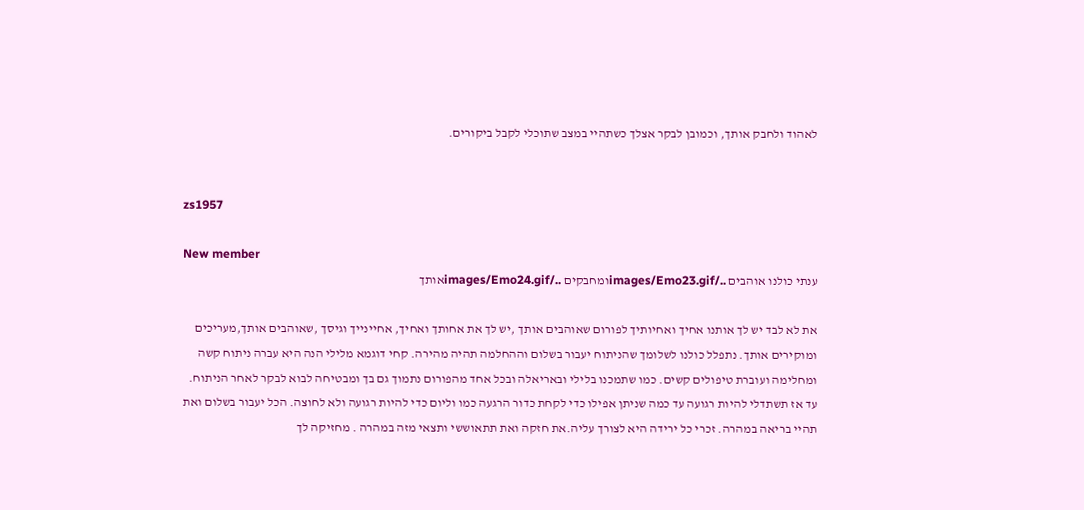לאהוד ולחבק אותך, וכמובן לבקר אצלך כשתהיי במצב שתוכלי לקבל ביקורים.


zs1957

New member
ענתי כולנו אוהבים ../images/Emo23.gifומחבקים ../images/Emo24.gifאותך

את לא לבד יש לך אותנו אחיך ואחיותיך לפורום שאוהבים אותך ,יש לך את אחותך ואחיך, אחיינייך וגיסך ,שאוהבים אותך,מעריכים ומוקירים אותך. נתפלל כולנו לשלומך שהניתוח יעבור בשלום וההחלמה תהיה מהירה. קחי דוגמא מלילי הנה היא עברה ניתוח קשה ומחלימה ועוברת טיפולים קשים. כמו שתמכנו בלילי ובאריאלה ובכל אחד מהפורום נתמוך גם בך ומבטיחה לבוא לבקר לאחר הניתוח. עד אז תשתדלי להיות רגועה עד כמה שניתן אפילו כדי לקחת כדור הרגעה כמו וליום כדי להיות רגועה ולא לחוצה. הכל יעבור בשלום ואת תהיי בריאה במהרה. זכרי כל ירידה היא לצורך עליה.את חזקה ואת תתאוששי ותצאי מזה במהרה . מחזיקה לך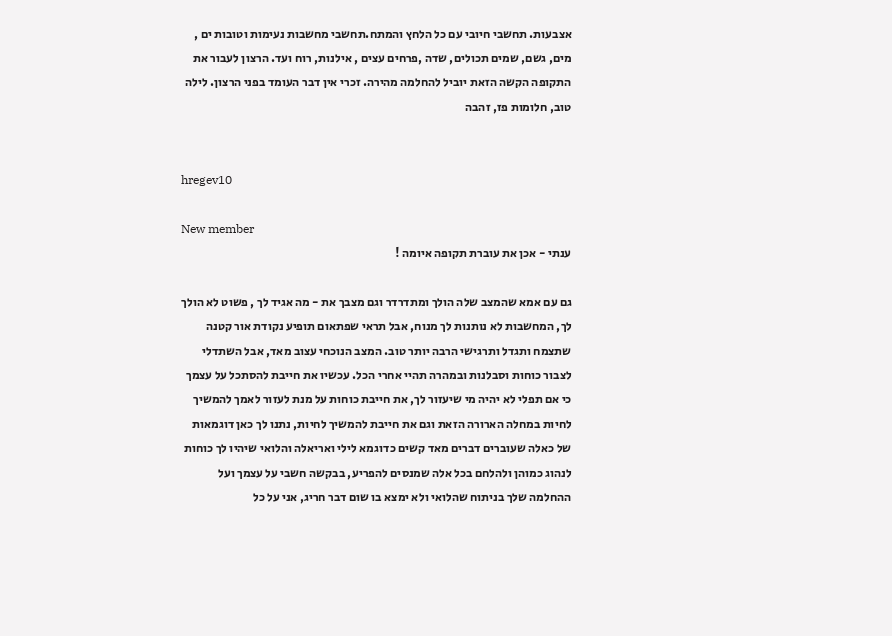אצבעות. תחשבי חיובי עם כל הלחץ והמתח.תחשבי מחשבות נעימות וטובות ים , מים, גשם, שמים תכולים, שדה ,פרחים עצים , אילנות, רוח ועד. הרצון לעבור את התקופה הקשה הזאת יוביל להחלמה מהירה. זכרי אין דבר העומד בפני הרצון. לילה טוב, חלומות פז, זהבה


hregev10

New member
ענתי - אכן את עוברת תקופה איומה !

גם עם אמא שהמצב שלה הולך ומתדרדר וגם מצבך את - מה אגיד לך , פשוט לא הולך לך, המחשבות לא נותנות לך מנוח, אבל תראי שפתאום תופיע נקודת אור קטנה שתצמח ותגדל ותרגישי הרבה יותר טוב. המצב הנוכחי עצוב מאד, אבל השתדלי לצבור כוחות וסבלנות ובמהרה תהיי אחרי הכל. עכשיו את חייבת להסתכל על עצמך כי אם תפלי לא יהיה מי שיעזור לך, את חייבת כוחות על מנת לעזור לאמך להמשיך לחיות במחלה הארורה הזאת וגם את חייבת להמשיך לחיות, נתנו לך כאן דוגמאות של כאלה שעוברים דברים מאד קשים כדוגמא לילי ואריאלה והלואי שיהיו לך כוחות לנהוג כמוהן ולהלחם בכל אלה שמנסים להפריע, בבקשה חשבי על עצמך ועל ההחלמה שלך בניתוח שהלואי ולא ימצא בו שום דבר חריג, אני על כל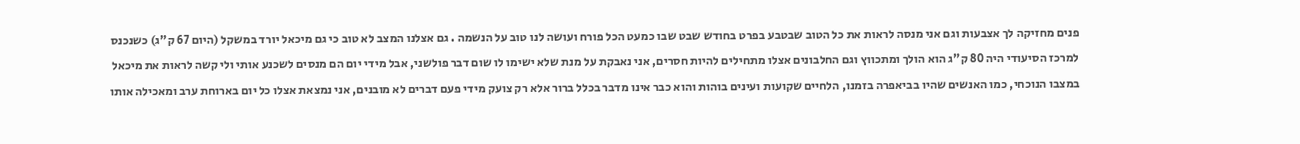פנים מחזיקה לך אצבעות וגם אני מנסה לראות את כל הטוב שבטבע בפרט בחודש שבט שבו כמעט הכל פורח ועושה לנו טוב על הנשמה . גם אצלנו המצב לא טוב כי גם מיכאל יורד במשקל (היום 67 ק"ג) כשנכנס למרכז הסיעודי היה 80 ק"ג הוא הולך ומתכווץ וגם החלבונים אצלו מתחילים להיות חסרים, אני נאבקת על מנת שלא ישימו לו שום דבר פולשני, אבל מידי יום הם מנסים לשכנע אותי ולי קשה לראות את מיכאל במצבו הנוכחי, כמו האנשים שהיו בביאפרה בזמנו, הלחיים שקועות ועינים בוהות והוא כבר אינו מדבר בכלל ברור אלא רק צועק מידי פעם דברים לא מובנים, אני נמצאת אצלו כל יום בארוחת ערב ומאכילה אותו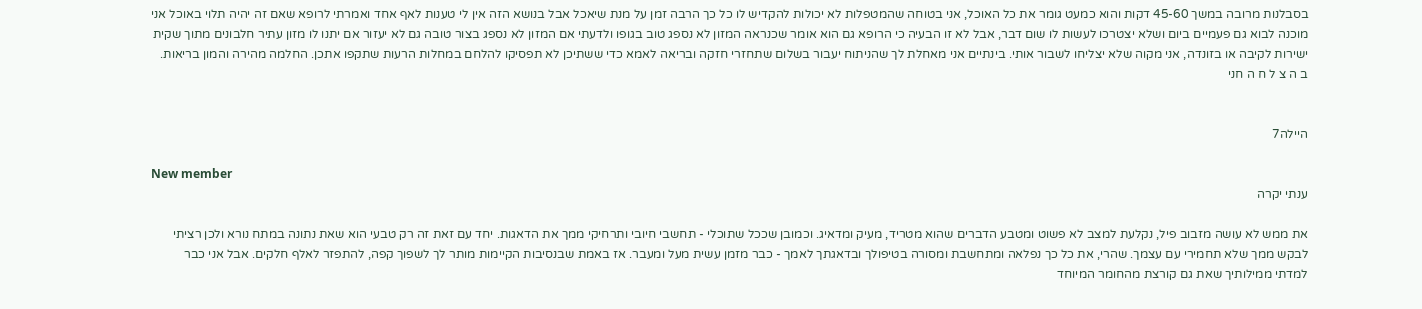בסבלנות מרובה במשך 45-60 דקות והוא כמעט גומר את כל האוכל, אני בטוחה שהמטפלות לא יכולות להקדיש לו כל כך הרבה זמן על מנת שיאכל אבל בנושא הזה אין לי טענות לאף אחד ואמרתי לרופא שאם זה יהיה תלוי באוכל אני מוכנה לבוא גם פעמיים ביום ושלא יצטרכו לעשות לו שום דבר, אבל לא זו הבעיה כי הרופא גם הוא אומר שכנראה המזון לא נספג טוב בגופו ולדעתי אם המזון לא נספג בצור טובה גם לא יעזור אם יתנו לו מזון עתיר חלבונים מתוך שקית ישירות לקיבה או בזונדה, אני מקוה שלא יצליחו לשבור אותי. בינתיים אני מאחלת לך שהניתוח יעבור בשלום שתחזרי חזקה ובריאה לאמא כדי ששתיכן לא תפסיקו להלחם במחלות הרעות שתקפו אתכן. החלמה מהירה והמון בריאות. ב ה צ ל ח ה חני


היילה7

New member
ענתי יקרה

את ממש לא עושה מזבוב פיל, נקלעת למצב לא פשוט ומטבע הדברים שהוא מטריד, מעיק ומדאיג. וכמובן שככל שתוכלי - תחשבי חיובי ותרחיקי ממך את הדאגות. יחד עם זאת זה רק טבעי הוא שאת נתונה במתח נורא ולכן רציתי לבקש ממך שלא תחמירי עם עצמך. שהרי, את כל כך נפלאה ומתחשבת ומסורה בטיפולך ובדאגתך לאמך - כבר מזמן עשית מעל ומעבר. אז באמת שבנסיבות הקיימות מותר לך לשפוך קפה, להתפזר לאלף חלקים. אבל אני כבר למדתי ממילותיך שאת גם קורצת מהחומר המיוחד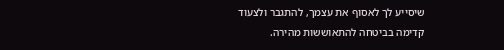שיסייע לך לאסוף את עצמך, להתגבר ולצעוד קדימה בביטחה להתאוששות מהירה.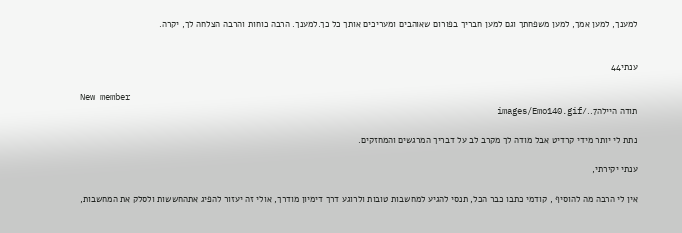למענך, למען אמך, למען משפחתך וגם למען חבריך בפורום שאוהבים ומעריכים אותך כל כך.למענך. הרבה כוחות והרבה הצלחה לך, יקרה.


ענתי44

New member
תודה היילה7../images/Emo140.gif

נתת לי יותר מידי קרדיט אבל מודה לך מקרב לב על דבריך המרגשים והמחזקים.

ענתי יקירתי,

אין לי הרבה מה להוסיף , קודמי כתבו כבר הכל, תנסי להגיע למחשבות טובות ולרוגע דרך דימיון מודרך, אולי זה יעזור להפיג אתהחששות ולסלק את המחשבות,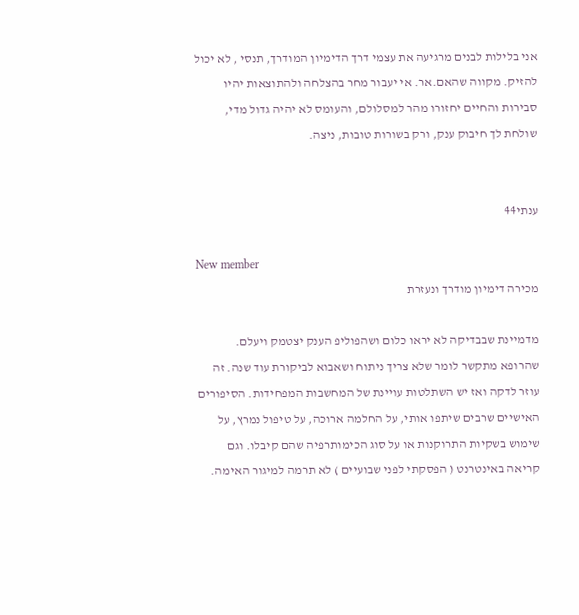אני בלילות לבנים מרגיעה את עצמי דרך הדימיון המודרך, תנסי , לא יכול להזיק. מקווה שהאם.אר. אי יעבור מחר בהצלחה ולהתוצאות יהיו סבירות והחיים יחזורו מהר למסלולם, והעומס לא יהיה גדול מדי, שולחת לך חיבוק ענק, ורק בשורות טובות, ניצה.


ענתי44

New member
מכירה דימיון מודרך ונעזרת

מדמיינת שבבדיקה לא יראו כלום ושהפוליפ הענק יצטמק ויעלם. שהרופא מתקשר לומר שלא צריך ניתוח ושאבוא לביקורת עוד שנה. זה עוזר לדקה ואז יש השתלטות עויינת של המחשבות המפחידות. הסיפורים האישיים שרבים שיתפו אותי, על החלמה ארוכה, על טיפול נמרץ, על שימוש בשקיות התרוקנות או על סוג הכימותרפיה שהם קיבלו. וגם קריאה באינטרנט ( הפסקתי לפני שבועיים ) לא תרמה למיגור האימה.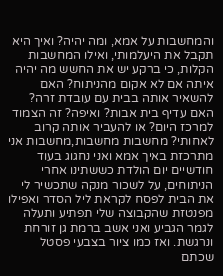והמחשבות על אמא, ומה יהיה? ואיך היא תקבל את היעלמותי, ואילו המחשבות הקלות, כי ברקע יש את החשש מה יהיה איתה אם לא אקום מהניתוח? האם להשאיר אותה בבית עם עובדת זרה? האם עדיף בית אבות? ואיפה? זה הצמוד למרכז היום? או להעביר אותה קרוב לאחותי? מחשבות מחשבות,מחשבות אני מתרכזת באיך אמא ואני נחגוג בעוד חודשיים יום הולדת כששתינו אחרי הניתוחים, על לשכור מנקה שתכשיר לי את הבית לפסח לקראת ליל הסדר ואפילו מפנטזת שהקבוצה שלי תפתיע ותעלה לגמר הגביע ואני אשב ברמת גן זורחת ונרגשת. ואז כמו ציור בצבעי פסטל שכתם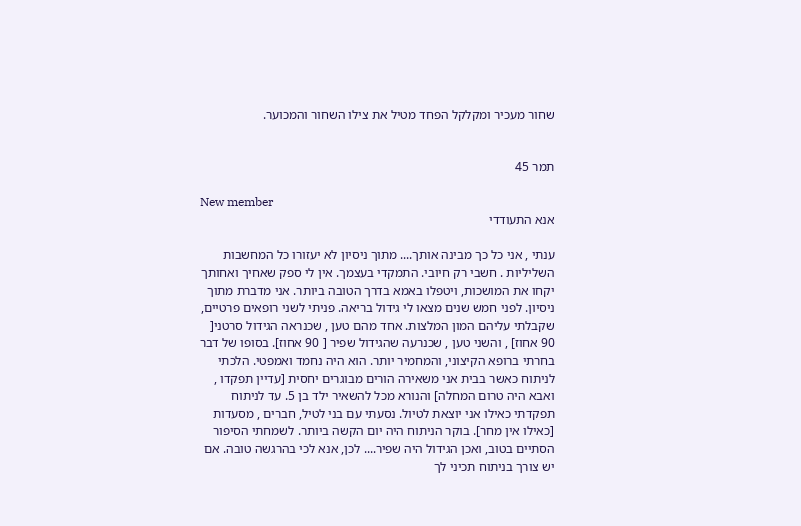שחור מעכיר ומקלקל הפחד מטיל את צילו השחור והמכוער.


תמר 45

New member
אנא התעודדי

ענתי , אני כל כך מבינה אותך.... מתוך ניסיון לא יעזורו כל המחשבות השליליות . חשבי רק חיובי. התמקדי בעצמך. אין לי ספק שאחיך ואחותך יקחו את המושכות, ויטפלו באמא בדרך הטובה ביותר. אני מדברת מתוך ניסיון. לפני חמש שנים מצאו לי גידול בריאה. פניתי לשני רופאים פרטיים, שקבלתי עליהם המון המלצות. אחד מהם טען , שכנראה הגידול סרטני[ 90 אחוז] , והשני טען , שכנרעה שהגידול שפיר [ 90 אחוז]. בסופו של דבר בחרתי ברופא הקיצוני, והמחמיר יותר. הוא היה נחמד ואמפטי. הלכתי לניתוח כאשר בבית אני משאירה הורים מבוגרים יחסית [עדיין תפקדו , ואבא היה טרום המחלה] והנורא מכל להשאיר ילד בן 5. עד לניתוח תפקדתי כאילו אני יוצאת לטיול. נסעתי עם בני לטיל, חברים , מסעדות [כאילו אין מחר]. בוקר הניתוח היה יום הקשה ביותר. לשמחתי הסיפור הסתיים בטוב, ואכן הגידול היה שפיר.... לכן, אנא לכי בהרגשה טובה. אם יש צורך בניתוח תכיני לך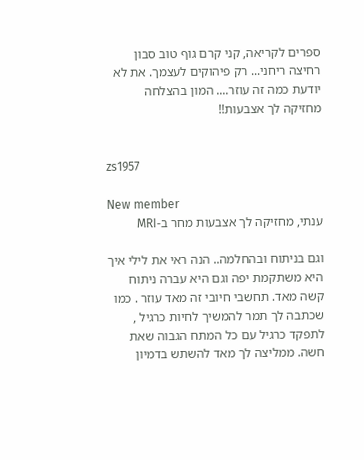ספרים לקריאה, קני קרם גוף טוב סבון רחיצה ריחני... רק פיהוקים לעצמך. את לא יודעת כמה זה עוזר.... המון בהצלחה מחזיקה לך אצבעות!!


zs1957

New member
ענתי, מחזיקה לך אצבעות מחר ב-MRI

וגם בניתוח ובהחלמה.. הנה ראי את לילי איך היא משתקמת יפה וגם היא עברה ניתוח קשה מאד. תחשבי חיובי זה מאד עוזר . כמו שכתבה לך תמר להמשיך לחיות כרגיל , לתפקד כרגיל עם כל המתח הגבוה שאת חשה. ממליצה לך מאד להשתש בדמיון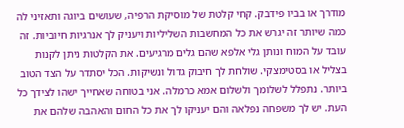מודרך או בביו פידבק. קחי קלטת של מוסיקת הרפיה, שעושים ביוגה ותאזיני לה כמה שיותר זה יגרש את כל המחשבות השליליות ויעניק לך אנרגיות חיוביות. זה עובד על המוח ונותן גלי אלפא שהם גלים מרגיעים. את הקלטות ניתן לקנות בצליל או בסטימצקי. שולחת לך חיבוק גדול ונשיקות. הכל יסתדר על הצד הטוב ביותר. נתפלל לשלומך ולשלום אמא כרמלה. אני בטוחה שאחייך ישהו לצידך כל העת. יש לך משפחה נפלאה והם יעניקו לך את כל החום והאהבה שלהם את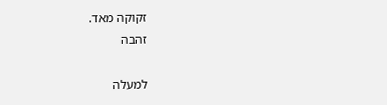זקוקה מאד.
זהבה

למעלה